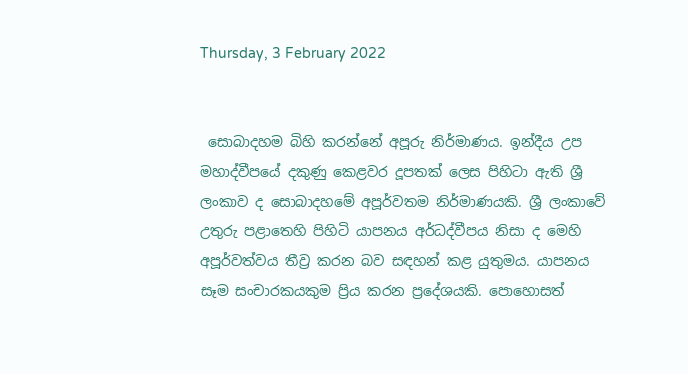Thursday, 3 February 2022


 සොබාදහම බිහි කරන්නේ අපූරු නිර්මාණය. ඉන්දීය උප මහාද්වීපයේ දකුණු කෙළවර දූපතක් ලෙස පිහිටා ඇති ශ්‍රී ලංකාව ද සොබාදහමේ අපූර්වතම නිර්මාණයකි. ශ්‍රී ලංකාවේ උතුරු පළාතෙහි පිහිටි යාපනය අර්ධද්වීපය නිසා ද මෙහි අපූර්වත්වය තීව්‍ර කරන බව සඳහන් කළ යුතුමය. යාපනය සෑම සංචාරකයකුම ප්‍රිය කරන ප්‍රදේශයකි. පොහොසත්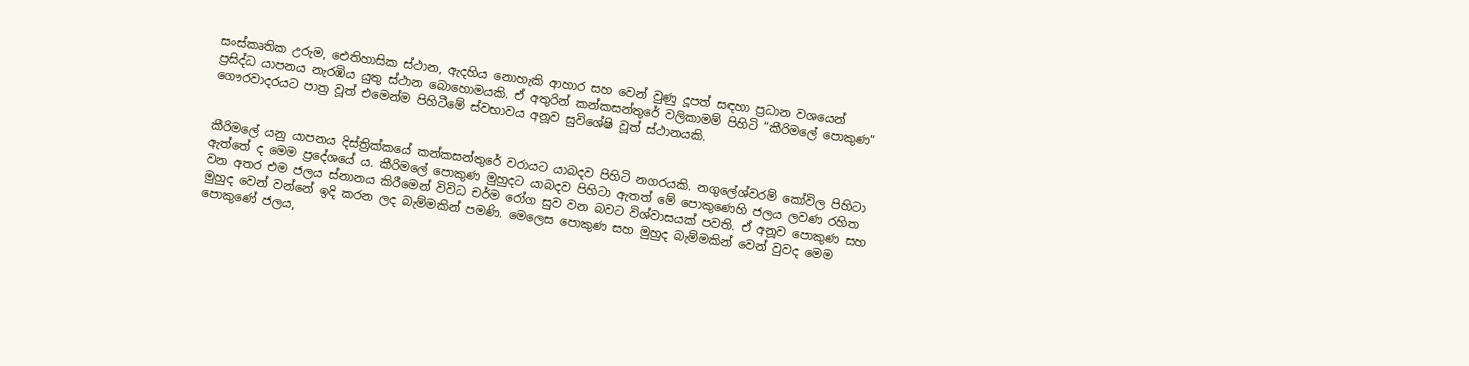සංස්කෘතික උරුම, ඓතිහාසික ස්ථාන, ඇදහිය නොහැකි ආහාර සහ වෙන් වුණු දූපත් සඳහා ප්‍රධාන වශයෙන් ප්‍රසිද්ධ යාපනය නැරඹිය යුතු ස්ථාන බොහොමයකි. ඒ අතුරින් කන්කසන්තුරේ වලිකාමම් පිහිටි “කීරිමලේ පොකුණ” ගෞරවාදරයට පාත්‍ර වූත් එමෙන්ම පිහිටීමේ ස්වභාවය අනූව සුවිශේෂි වූත් ස්ථානයකි.


කීරිමලේ යනු යාපනය දිස්ත්‍රික්කයේ කන්කසන්තුරේ වරායට යාබදව පිහිටි නගරයකි. නගුලේශ්වරම් කෝවිල පිහිටා ඇත්තේ ද මෙම ප්‍රදේශයේ ය. කීරිමලේ පොකුණ මුහුදට යාබදව පිහිටා ඇතත් මේ පොකුණෙහි ජලය ලවණ රහිත වන අතර එම ජලය ස්නානය කිරීමෙන් විවිධ චර්ම රෝග සුව වන බවට විශ්වාසයක් පවති. ඒ අනූව පොකුණ සහ මුහුද වෙන් වන්නේ ඉදි කරන ලද බැම්මකින් පමණි. මෙලෙස පොකුණ සහ මුහුද බැම්මකින් වෙන් වුවද මෙම පොකුණේ ජලය,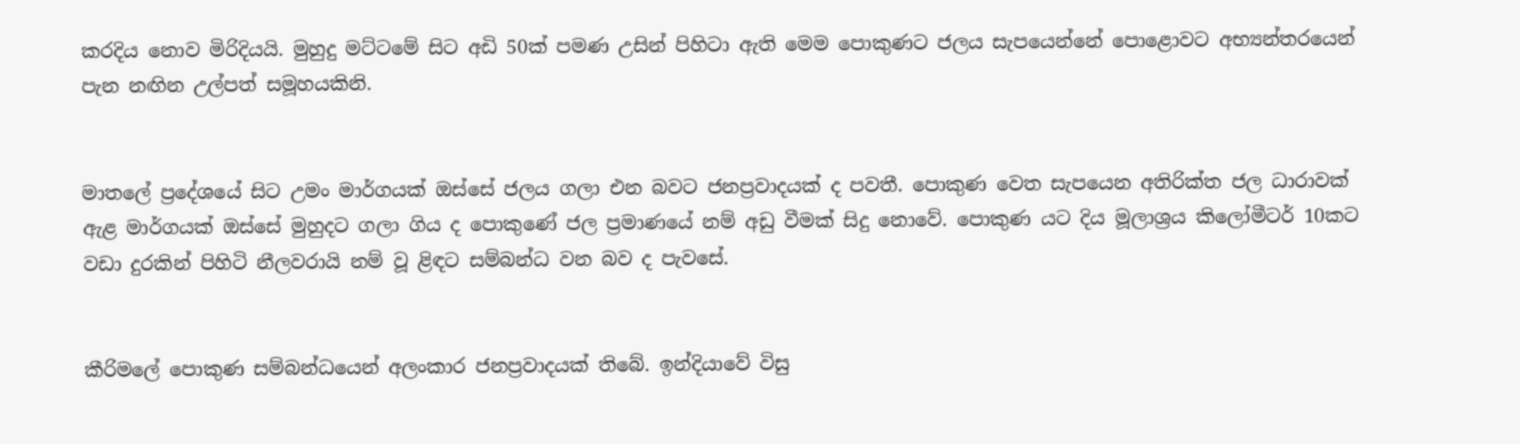කරදිය නොව මිරිදියයි. මුහුදු මට්ටමේ සිට අඩි 50ක් පමණ උසින් පිහිටා ඇති මෙම පොකුණට ජලය සැපයෙන්නේ පොළොවට අභ්‍යන්තරයෙන් පැන නඟින උල්පත් සමූහයකිනි.


මාතලේ ප්‍රදේශයේ සිට උමං මාර්ගයක් ඔස්සේ ජලය ගලා එන බවට ජනප්‍රවාදයක් ද පවතී. පොකුණ වෙත සැපයෙන අතිරික්ත ජල ධාරාවක් ඇළ මාර්ගයක් ඔස්සේ මුහුදට ගලා ගිය ද පොකුණේ ජල ප්‍රමාණයේ නම් අඩු වීමක් සිදු නොවේ. පොකුණ යට දිය මූලාශ්‍රය කිලෝමීටර් 10කට වඩා දුරකින් පිහිටි නීලවරායි නම් වූ ළිඳට සම්බන්ධ වන බව ද පැවසේ.


කීරිමලේ පොකුණ සම්බන්ධයෙන් අලංකාර ජනප්‍රවාදයක් තිබේ. ඉන්දියාවේ විසු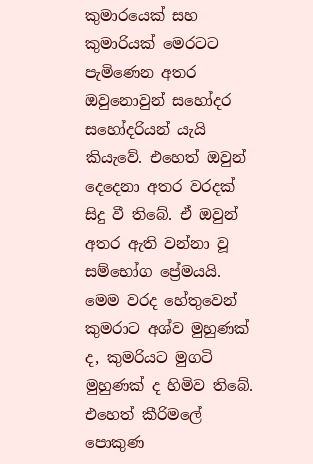කුමාරයෙක් සහ කුමාරියක් මෙරටට පැමිණෙන අතර ඔවුනොවුන් සහෝදර සහෝදරියන් යැයි කියැවේ. එහෙත් ඔවුන් දෙදෙනා අතර වරදක් සිදු වී තිබේ. ඒ ඔවුන් අතර ඇති වන්නා වූ සම්භෝග ප්‍රේමයයි. මෙම වරද හේතුවෙන් කුමරාට අශ්ව මුහුණක් ද, කුමරියට මුගටි මුහුණක් ද හිමිව තිබේ. එහෙත් කීරිමලේ පොකුණ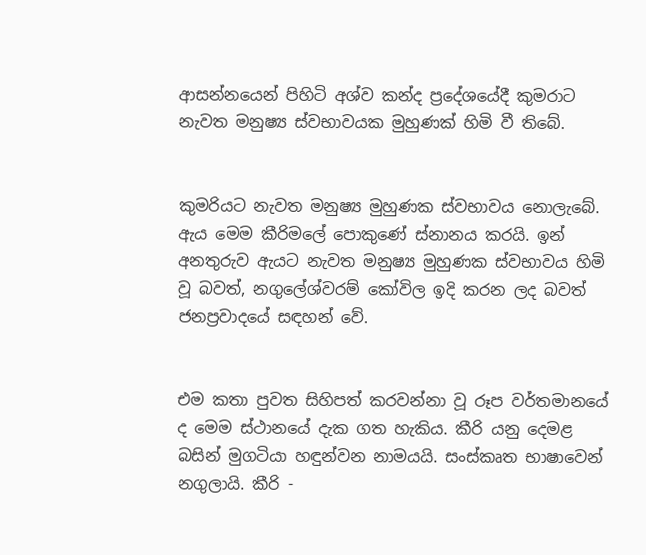ආසන්නයෙන් පිහිටි අශ්ව කන්ද ප්‍රදේශයේදී කුමරාට නැවත මනුෂ්‍ය ස්වභාවයක මුහුණක් හිමි වී තිබේ.


කුමරියට නැවත මනුෂ්‍ය මුහුණක ස්වභාවය නොලැබේ. ඇය මෙම කීරිමලේ පොකුණේ ස්නානය කරයි. ඉන් අනතුරුව ඇයට නැවත මනුෂ්‍ය මුහුණක ස්වභාවය හිමි වූ බවත්, නගුලේශ්වරම් කෝවිල ඉදි කරන ලද බවත් ජනප්‍රවාදයේ සඳහන් වේ.


එම කතා පුවත සිහිපත් කරවන්නා වූ රූප වර්තමානයේ ද මෙම ස්ථානයේ දැක ගත හැකිය. කීරි යනු දෙමළ බසින් මුගටියා හඳුන්වන නාමයයි. සංස්කෘත භාෂාවෙන් නගුලායි. කීරි -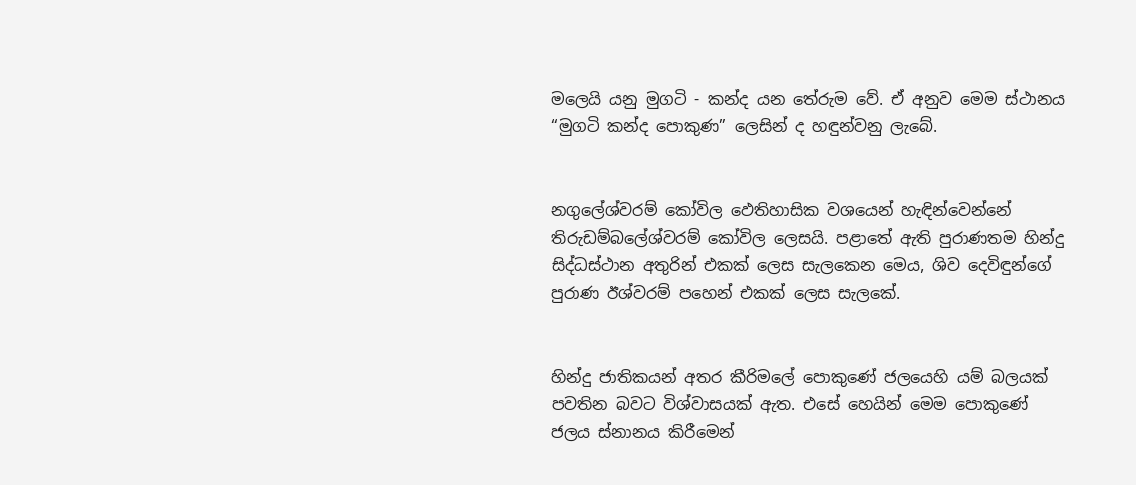මලෙයි යනු මුගටි - කන්ද යන තේරුම වේ. ඒ අනුව මෙම ස්ථානය “මුගටි කන්ද පොකුණ” ලෙසින් ද හඳුන්වනු ලැබේ.


නගුලේශ්වරම් කෝවිල ඵෙතිහාසික වශයෙන් හැඳින්වෙන්නේ තිරුඩම්බලේශ්වරම් කෝවිල ලෙසයි. පළාතේ ඇති පුරාණතම හින්දු සිද්ධස්ථාන අතුරින් එකක් ලෙස සැලකෙන මෙය, ශිව දෙවිඳුන්ගේ පුරාණ ඊශ්වරම් පහෙන් එකක් ලෙස සැලකේ.


හින්දු ජාතිකයන් අතර කීරිමලේ පොකුණේ ජලයෙහි යම් බලයක් පවතින බවට විශ්වාසයක් ඇත. එසේ හෙයින් මෙම පොකුණේ ජලය ස්නානය කිරීමෙන්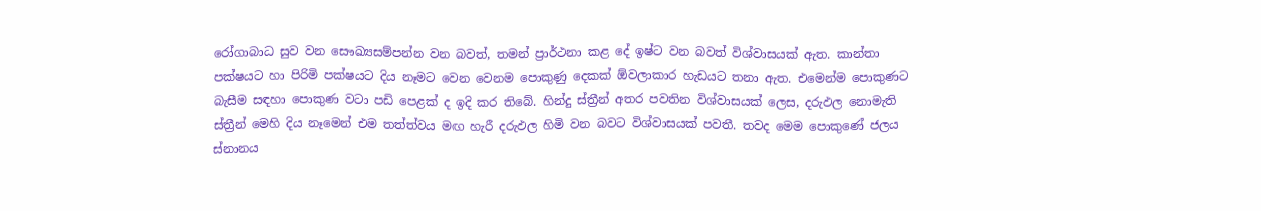රෝගාබාධ සුව වන සෞඛ්‍යසම්පන්න වන බවත්, තමන් ප්‍රාර්ථනා කළ දේ ඉෂ්ට වන බවත් විශ්වාසයක් ඇත. කාන්තා පක්ෂයට හා පිරිමි පක්ෂයට දිය නෑමට වෙන වෙනම පොකුණු දෙකක් ඕවලාකාර හැඩයට තනා ඇත. එමෙන්ම පොකුණට බැසීම සඳහා පොකුණ වටා පඩි පෙළක් ද ඉදි කර තිබේ. හින්දු ස්ත්‍රීන් අතර පවතින විශ්වාසයක් ලෙස, දරුඵල නොමැති ස්ත්‍රීන් මෙහි දිය නෑමෙන් එම තත්ත්වය මඟ හැරී දරුඵල හිමි වන බවට විශ්වාසයක් පවතී. තවද මෙම පොකුණේ ජලය ස්නානය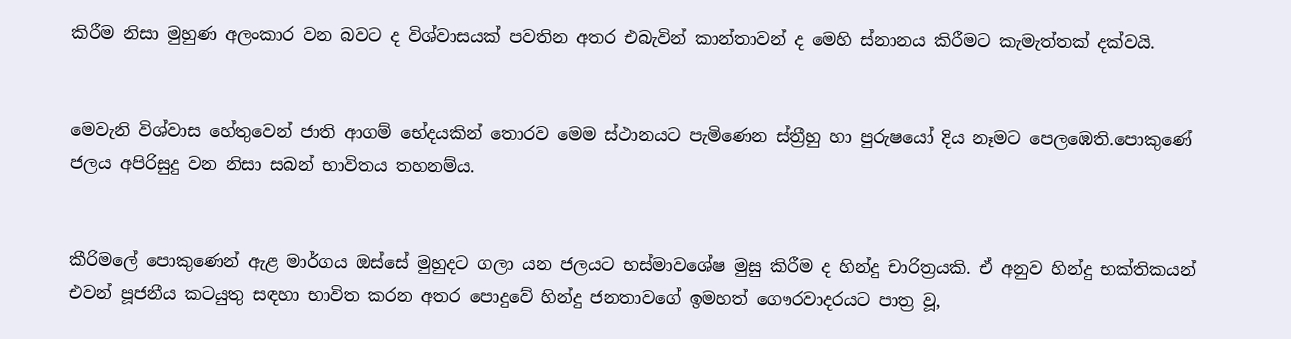කිරීම නිසා මුහුණ අලංකාර වන බවට ද විශ්වාසයක් පවතින අතර එබැවින් කාන්තාවන් ද මෙහි ස්නානය කිරීමට කැමැත්තක් දක්වයි.


මෙවැනි විශ්වාස හේතුවෙන් ජාති ආගම් භේදයකින් තොරව මෙම ස්ථානයට පැමිණෙන ස්ත්‍රීහු හා පුරුෂයෝ දිය නෑමට පෙලඹෙති.පොකුණේ ජලය අපිරිසුදු වන නිසා සබන් භාවිතය තහනම්ය.


කීරිමලේ පොකුණෙන් ඇළ මාර්ගය ඔස්සේ මුහුදට ගලා යන ජලයට භස්මාවශේෂ මුසු කිරීම ද හින්දු චාරිත්‍රයකි. ඒ අනුව හින්දු භක්තිකයන් එවන් පූජනීය කටයුතු සඳහා භාවිත කරන අතර පොදුවේ හින්දු ජනතාවගේ ඉමහත් ගෞරවාදරයට පාත්‍ර වූ,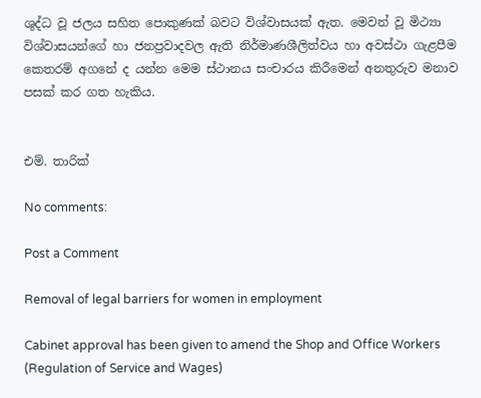ශුද්ධ වූ ජලය සහිත පොකුණක් බවට විශ්වාසයක් ඇත. මෙවන් වූ මිථ්‍යා විශ්වාසයන්ගේ හා ජනප්‍රවාදවල ඇති නිර්මාණශීලිත්වය හා අවස්ථා ගැළපීම කෙතරම් අගනේ ද යන්න මෙම ස්ථානය සංචාරය කිරීමෙන් අනතුරුව මනාව පසක් කර ගත හැකිය.


එම්. තාරික්

No comments:

Post a Comment

Removal of legal barriers for women in employment

Cabinet approval has been given to amend the Shop and Office Workers (Regulation of Service and Wages)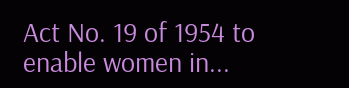Act No. 19 of 1954 to enable women in...